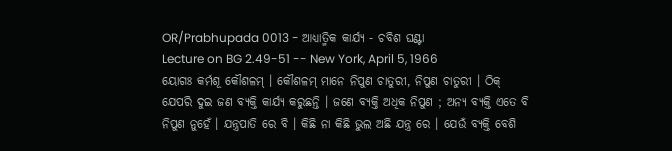OR/Prabhupada 0013 - ଆଧ୍ୟାତ୍ମିକ କାର୍ଯ୍ୟ - ଚବିଶ ଘଣ୍ଟା
Lecture on BG 2.49-51 -- New York, April 5, 1966
ୟୋଗଃ କର୍ମଶୂ କୌଶଳମ୍ । କୌଶଳମ୍ ମାନେ ନିପୁଣ ଚାତୁରୀ, ନିପୁଣ ଚାତୁରୀ । ଠିକ୍ ଯେପରି ଦୁଇ ଜଣ ବ୍ୟକ୍ତି କାର୍ଯ୍ୟ କରୁଛନ୍ତି । ଜଣେ ବ୍ୟକ୍ତି ଅଧିକ ନିପୁଣ ; ଅନ୍ୟ ବ୍ୟକ୍ତି ଏତେ ବି ନିପୁଣ ନୁହେଁ । ଯନ୍ତ୍ରପାତି ରେ ବି । କିଛି ନା କିଛି ଭୁଲ ଅଛି ଯନ୍ତ୍ର ରେ । ଯେଉଁ ବ୍ୟକ୍ତି ବେଶି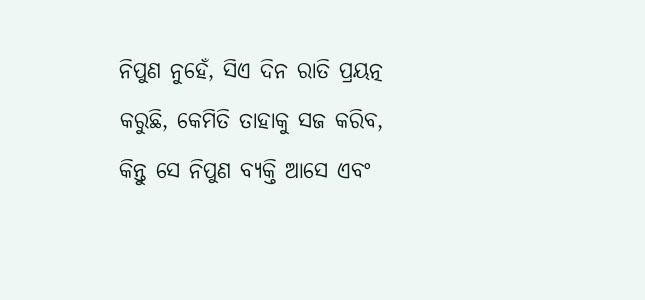ନିପୁଣ ନୁହେଁ, ସିଏ ଦିନ ରାତି ପ୍ରୟତ୍ନ କରୁଛି, କେମିତି ତାହାକୁ ସଜ କରିବ, କିନ୍ତୁ ସେ ନିପୁଣ ବ୍ୟକ୍ତି ଆସେ ଏବଂ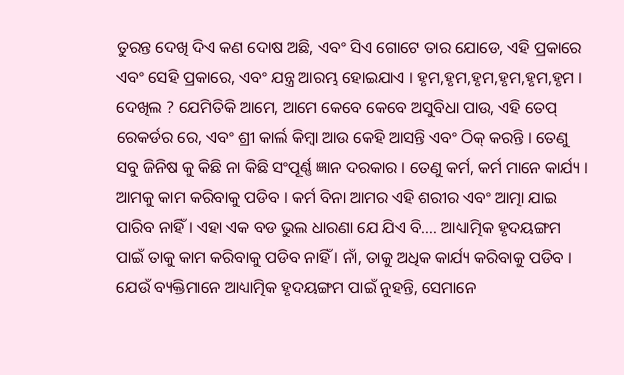ତୁରନ୍ତ ଦେଖି ଦିଏ କଣ ଦୋଷ ଅଛି, ଏବଂ ସିଏ ଗୋଟେ ତାର ଯୋଡେ, ଏହି ପ୍ରକାରେ ଏବଂ ସେହି ପ୍ରକାରେ, ଏବଂ ଯନ୍ତ୍ର ଆରମ୍ଭ ହୋଇଯାଏ । ହୃମ,ହୃମ,ହୃମ,ହୃମ,ହୃମ,ହୃମ । ଦେଖିଲ ? ଯେମିତିକି ଆମେ, ଆମେ କେବେ କେବେ ଅସୁବିଧା ପାଉ, ଏହି ତେପ୍ ରେକର୍ଡର ରେ, ଏବଂ ଶ୍ରୀ କାର୍ଲ କିମ୍ବା ଆଉ କେହି ଆସନ୍ତି ଏବଂ ଠିକ୍ କରନ୍ତି । ତେଣୁ ସବୁ ଜିନିଷ କୁ କିଛି ନା କିଛି ସଂପୂର୍ଣ୍ଣ ଜ୍ଞାନ ଦରକାର । ତେଣୁ କର୍ମ, କର୍ମ ମାନେ କାର୍ଯ୍ୟ । ଆମକୁ କାମ କରିବାକୁ ପଡିବ । କର୍ମ ବିନା ଆମର ଏହି ଶରୀର ଏବଂ ଆତ୍ମା ଯାଇ ପାରିବ ନାହିଁ । ଏହା ଏକ ବଡ ଭୁଲ ଧାରଣା ଯେ ଯିଏ ବି…. ଆଧ୍ୟାତ୍ମିକ ହୃଦୟଙ୍ଗମ ପାଇଁ ତାକୁ କାମ କରିବାକୁ ପଡିବ ନାହିଁ । ନାଁ, ତାକୁ ଅଧିକ କାର୍ଯ୍ୟ କରିବାକୁ ପଡିବ । ଯେଉଁ ବ୍ୟକ୍ତିମାନେ ଆଧ୍ୟାତ୍ମିକ ହୃଦୟଙ୍ଗମ ପାଇଁ ନୁହନ୍ତି, ସେମାନେ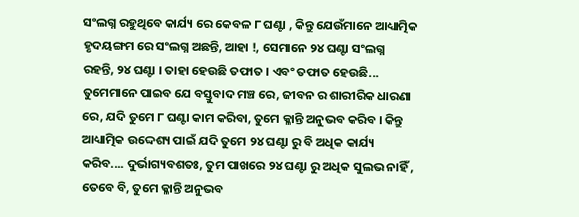ସଂଲଗ୍ନ ରହୁଥିବେ କାର୍ଯ୍ୟ ରେ କେବଳ ୮ ଘଣ୍ଟା , କିନ୍ତୁ ଯେଉଁମାନେ ଆଧ୍ୟାତ୍ମିକ ହୃଦୟଙ୍ଗମ ରେ ସଂଲଗ୍ନ ଅଛନ୍ତି, ଆହା !, ସେମାନେ ୨୪ ଘଣ୍ଟା ସଂଲଗ୍ନ ରହନ୍ତି, ୨୪ ଘଣ୍ଟା । ତାହା ହେଉଛି ତଫାତ । ଏବଂ ତଫାତ ହେଉଛି... ତୁମେମାନେ ପାଇବ ଯେ ବସ୍ତୁବାଦ ମଞ୍ଚ ରେ, ଜୀବନ ର ଶାରୀରିକ ଧାରଣା ରେ, ଯଦି ତୁମେ ୮ ଘଣ୍ଟା କାମ କରିବା, ତୁମେ କ୍ଳାନ୍ତି ଅନୁଭବ କରିବ । କିନ୍ତୁ ଆଧ୍ୟାତ୍ମିକ ଉଦ୍ଦେଶ୍ୟ ପାଇଁ ଯଦି ତୁମେ ୨୪ ଘଣ୍ଟା ରୁ ବି ଅଧିକ କାର୍ଯ୍ୟ କରିବ.... ଦୁର୍ଭାଗ୍ୟବଶତଃ, ତୁମ ପାଖରେ ୨୪ ଘଣ୍ଟା ରୁ ଅଧିକ ସୁଲଭ ନାହିଁ , ତେବେ ବି, ତୁମେ କ୍ଳାନ୍ତି ଅନୁଭବ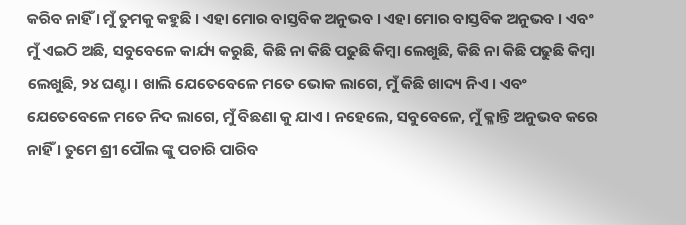କରିବ ନାହିଁ । ମୁଁ ତୁମକୁ କହୁଛି । ଏହା ମୋର ବାସ୍ତବିକ ଅନୁଭବ । ଏହା ମୋର ବାସ୍ତବିକ ଅନୁଭବ । ଏବଂ ମୁଁ ଏଇଠି ଅଛି, ସବୁବେଳେ କାର୍ଯ୍ୟ କରୁଛି, କିଛି ନା କିଛି ପଢୁଛି କିମ୍ବା ଲେଖୁଛି, କିଛି ନା କିଛି ପଢୁଛି କିମ୍ବା ଲେଖୁଛି, ୨୪ ଘଣ୍ଟା । ଖାଲି ଯେତେବେଳେ ମତେ ଭୋକ ଲାଗେ, ମୁଁ କିଛି ଖାଦ୍ୟ ନିଏ । ଏବଂ ଯେତେବେଳେ ମତେ ନିଦ ଲାଗେ, ମୁଁ ବିଛଣା କୁ ଯାଏ । ନହେଲେ, ସବୁବେଳେ, ମୁଁ କ୍ଳାନ୍ତି ଅନୁଭବ କରେ ନାହିଁ । ତୁମେ ଶ୍ରୀ ପୌଲ ଙ୍କୁ ପଚାରି ପାରିବ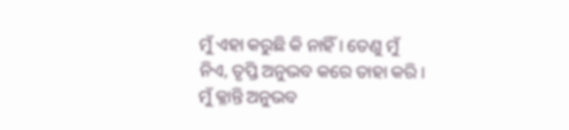ମୁଁ ଏହା କରୁଛି କି ନାହିଁ । ତେଣୁ ମୁଁ ନିଏ, ତୃପ୍ତି ଅନୁଭବ କରେ ତାହା କରି । ମୁଁ କ୍ଳାନ୍ତି ଅନୁଭବ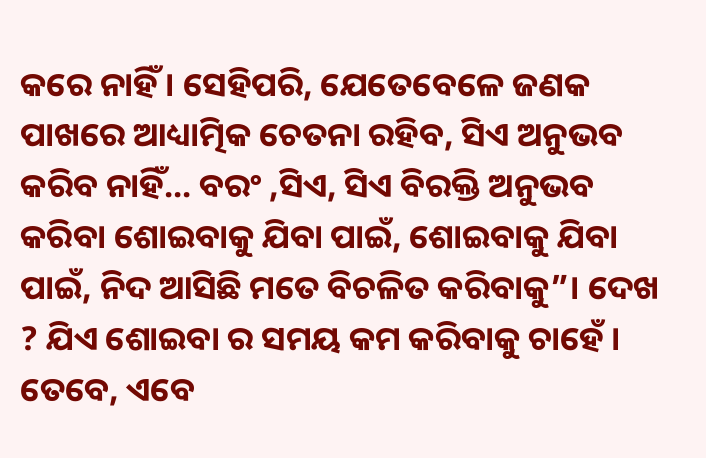କରେ ନାହିଁ । ସେହିପରି, ଯେତେବେଳେ ଜଣକ ପାଖରେ ଆଧ୍ୟାତ୍ମିକ ଚେତନା ରହିବ, ସିଏ ଅନୁଭବ କରିବ ନାହିଁ... ବରଂ ,ସିଏ, ସିଏ ବିରକ୍ତି ଅନୁଭବ କରିବା ଶୋଇବାକୁ ଯିବା ପାଇଁ, ଶୋଇବାକୁ ଯିବା ପାଇଁ, ନିଦ ଆସିଛି ମତେ ବିଚଳିତ କରିବାକୁ”। ଦେଖ ? ଯିଏ ଶୋଇବା ର ସମୟ କମ କରିବାକୁ ଚାହେଁ । ତେବେ, ଏବେ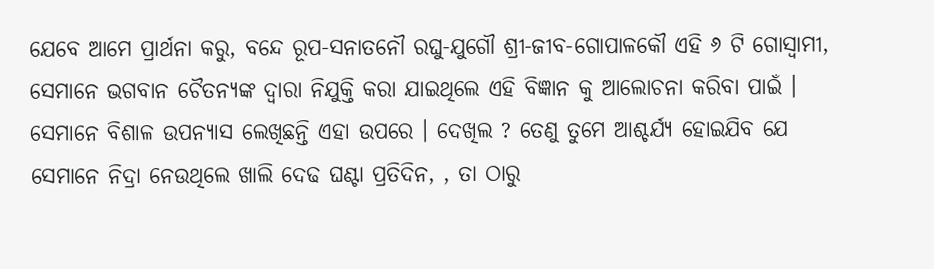ଯେବେ ଆମେ ପ୍ରାର୍ଥନା କରୁ, ବନ୍ଦେ ରୂପ-ସନାତନୌ ରଘୁ-ଯୁଗୌ ଶ୍ରୀ-ଜୀବ-ଗୋପାଳକୌ ଏହି ୬ ଟି ଗୋସ୍ଵାମୀ, ସେମାନେ ଭଗବାନ ଚୈତନ୍ୟଙ୍କ ଦ୍ଵାରା ନିଯୁକ୍ତି କରା ଯାଇଥିଲେ ଏହି ବିଜ୍ଞାନ କୁ ଆଲୋଚନା କରିବା ପାଇଁ । ସେମାନେ ବିଶାଳ ଉପନ୍ୟାସ ଲେଖିଛନ୍ତି ଏହା ଉପରେ । ଦେଖିଲ ? ତେଣୁ ତୁମେ ଆଶ୍ଚର୍ଯ୍ୟ ହୋଇଯିବ ଯେ ସେମାନେ ନିଦ୍ରା ନେଉଥିଲେ ଖାଲି ଦେଢ ଘଣ୍ଟା ପ୍ରତିଦିନ, , ତା ଠାରୁ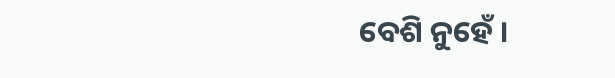ବେଶି ନୁହେଁ ।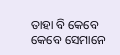ତାହା ବି କେବେ କେବେ ସେମାନେ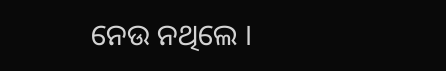ନେଉ ନଥିଲେ ।